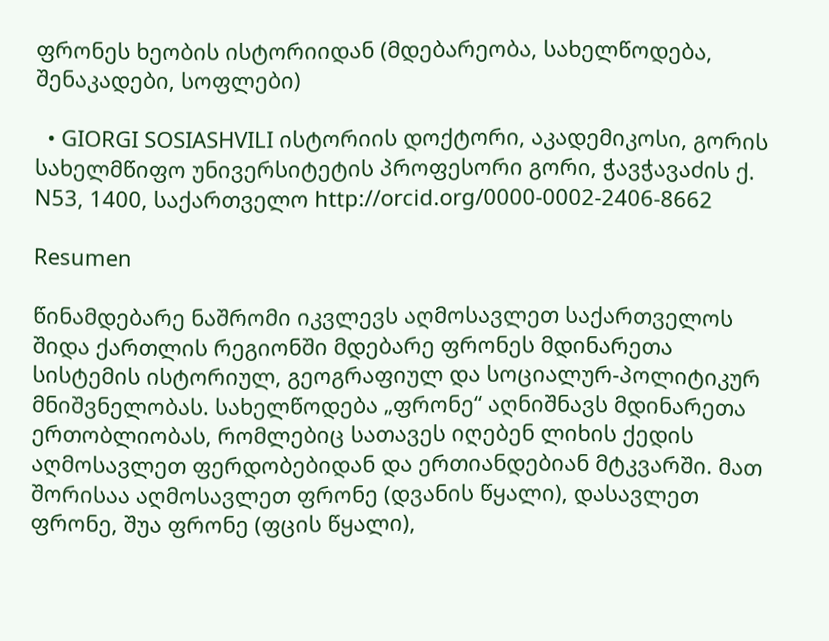ფრონეს ხეობის ისტორიიდან (მდებარეობა, სახელწოდება, შენაკადები, სოფლები)

  • GIORGI SOSIASHVILI ისტორიის დოქტორი, აკადემიკოსი, გორის სახელმწიფო უნივერსიტეტის პროფესორი გორი, ჭავჭავაძის ქ. N53, 1400, საქართველო http://orcid.org/0000-0002-2406-8662

Resumen

წინამდებარე ნაშრომი იკვლევს აღმოსავლეთ საქართველოს შიდა ქართლის რეგიონში მდებარე ფრონეს მდინარეთა სისტემის ისტორიულ, გეოგრაფიულ და სოციალურ-პოლიტიკურ მნიშვნელობას. სახელწოდება „ფრონე“ აღნიშნავს მდინარეთა ერთობლიობას, რომლებიც სათავეს იღებენ ლიხის ქედის აღმოსავლეთ ფერდობებიდან და ერთიანდებიან მტკვარში. მათ შორისაა აღმოსავლეთ ფრონე (დვანის წყალი), დასავლეთ ფრონე, შუა ფრონე (ფცის წყალი),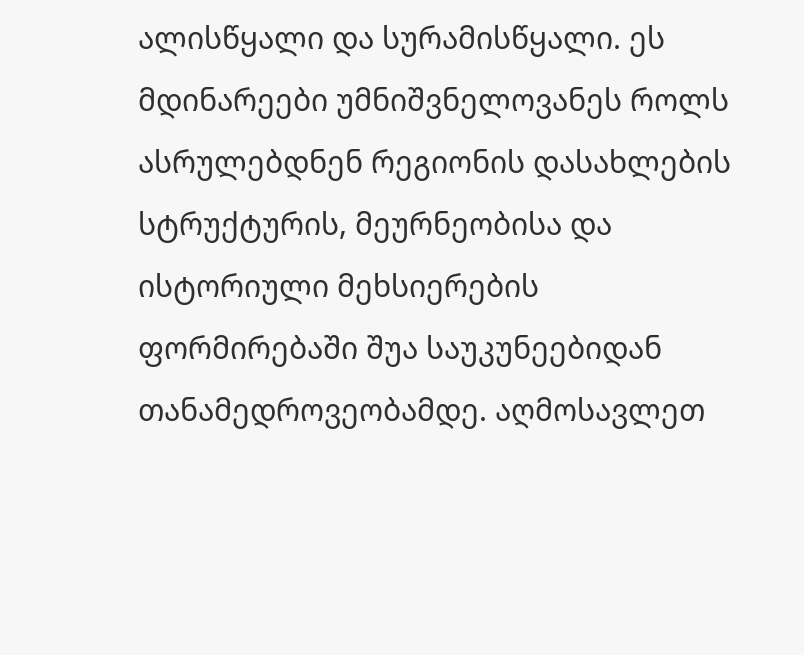ალისწყალი და სურამისწყალი. ეს მდინარეები უმნიშვნელოვანეს როლს ასრულებდნენ რეგიონის დასახლების სტრუქტურის, მეურნეობისა და ისტორიული მეხსიერების ფორმირებაში შუა საუკუნეებიდან თანამედროვეობამდე. აღმოსავლეთ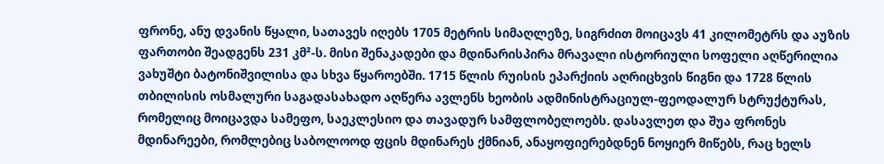ფრონე, ანუ დვანის წყალი, სათავეს იღებს 1705 მეტრის სიმაღლეზე, სიგრძით მოიცავს 41 კილომეტრს და აუზის ფართობი შეადგენს 231 კმ²-ს. მისი შენაკადები და მდინარისპირა მრავალი ისტორიული სოფელი აღწერილია ვახუშტი ბატონიშვილისა და სხვა წყაროებში. 1715 წლის რუისის ეპარქიის აღრიცხვის წიგნი და 1728 წლის თბილისის ოსმალური საგადასახადო აღწერა ავლენს ხეობის ადმინისტრაციულ-ფეოდალურ სტრუქტურას, რომელიც მოიცავდა სამეფო, საეკლესიო და თავადურ სამფლობელოებს. დასავლეთ და შუა ფრონეს მდინარეები, რომლებიც საბოლოოდ ფცის მდინარეს ქმნიან, ანაყოფიერებდნენ ნოყიერ მიწებს, რაც ხელს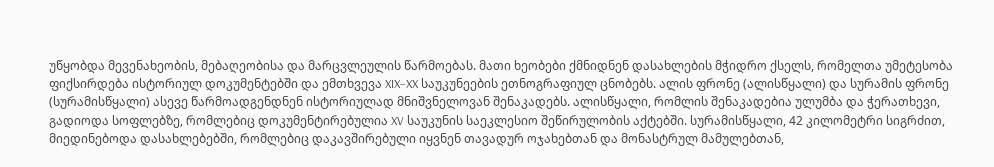უწყობდა მევენახეობის, მებაღეობისა და მარცვლეულის წარმოებას. მათი ხეობები ქმნიდნენ დასახლების მჭიდრო ქსელს, რომელთა უმეტესობა ფიქსირდება ისტორიულ დოკუმენტებში და ემთხვევა XIX–XX საუკუნეების ეთნოგრაფიულ ცნობებს. ალის ფრონე (ალისწყალი) და სურამის ფრონე (სურამისწყალი) ასევე წარმოადგენდნენ ისტორიულად მნიშვნელოვან შენაკადებს. ალისწყალი, რომლის შენაკადებია ულუმბა და ჭერათხევი, გადიოდა სოფლებზე, რომლებიც დოკუმენტირებულია XV საუკუნის საეკლესიო შეწირულობის აქტებში. სურამისწყალი, 42 კილომეტრი სიგრძით, მიედინებოდა დასახლებებში, რომლებიც დაკავშირებული იყვნენ თავადურ ოჯახებთან და მონასტრულ მამულებთან,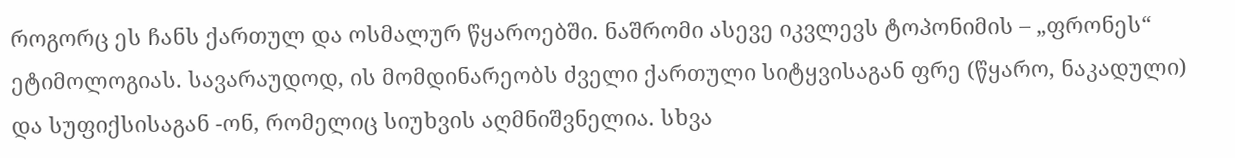როგორც ეს ჩანს ქართულ და ოსმალურ წყაროებში. ნაშრომი ასევე იკვლევს ტოპონიმის – „ფრონეს“ ეტიმოლოგიას. სავარაუდოდ, ის მომდინარეობს ძველი ქართული სიტყვისაგან ფრე (წყარო, ნაკადული) და სუფიქსისაგან -ონ, რომელიც სიუხვის აღმნიშვნელია. სხვა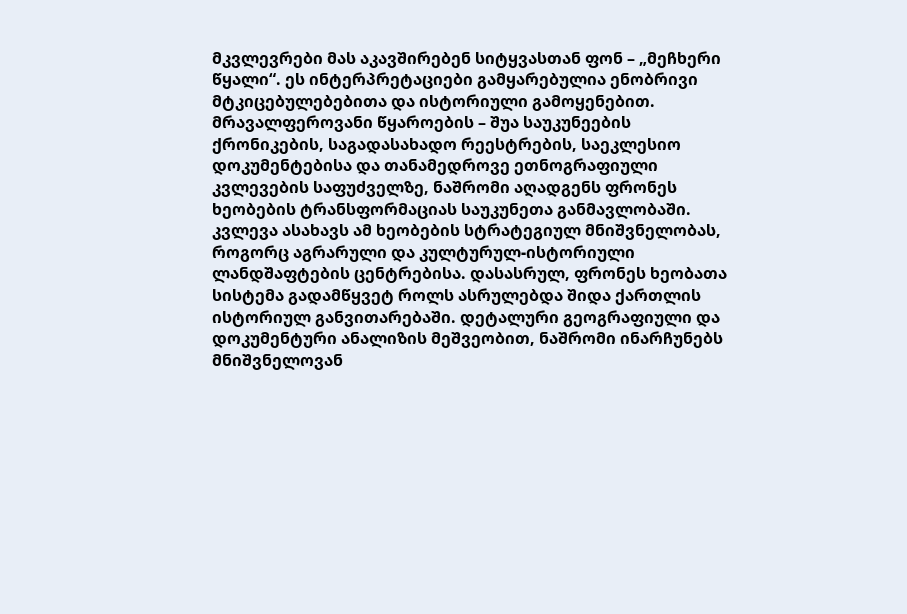მკვლევრები მას აკავშირებენ სიტყვასთან ფონ – „მეჩხერი წყალი“. ეს ინტერპრეტაციები გამყარებულია ენობრივი მტკიცებულებებითა და ისტორიული გამოყენებით. მრავალფეროვანი წყაროების – შუა საუკუნეების ქრონიკების, საგადასახადო რეესტრების, საეკლესიო დოკუმენტებისა და თანამედროვე ეთნოგრაფიული კვლევების საფუძველზე, ნაშრომი აღადგენს ფრონეს ხეობების ტრანსფორმაციას საუკუნეთა განმავლობაში. კვლევა ასახავს ამ ხეობების სტრატეგიულ მნიშვნელობას, როგორც აგრარული და კულტურულ-ისტორიული ლანდშაფტების ცენტრებისა. დასასრულ, ფრონეს ხეობათა სისტემა გადამწყვეტ როლს ასრულებდა შიდა ქართლის ისტორიულ განვითარებაში. დეტალური გეოგრაფიული და დოკუმენტური ანალიზის მეშვეობით, ნაშრომი ინარჩუნებს მნიშვნელოვან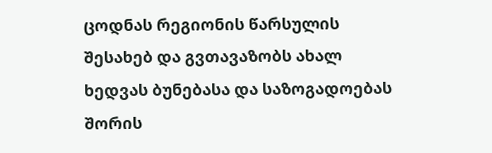ცოდნას რეგიონის წარსულის შესახებ და გვთავაზობს ახალ ხედვას ბუნებასა და საზოგადოებას შორის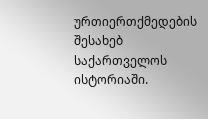ურთიერთქმედების შესახებ საქართველოს ისტორიაში.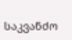საკვანძო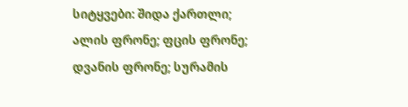სიტყვები: შიდა ქართლი; ალის ფრონე; ფცის ფრონე; დვანის ფრონე; სურამის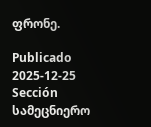ფრონე.

Publicado
2025-12-25
Sección
სამეცნიერო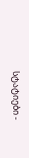სტატიები -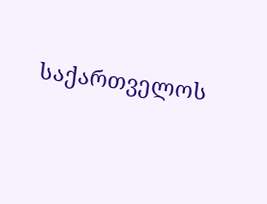საქართველოს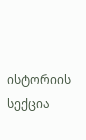ისტორიის სექცია